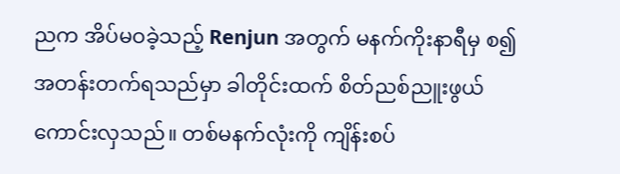ညက အိပ်မဝခဲ့သည့် Renjun အတွက် မနက်ကိုးနာရီမှ စ၍ အတန်းတက်ရသည်မှာ ခါတိုင်းထက် စိတ်ညစ်ညူးဖွယ်ကောင်းလှသည်။ တစ်မနက်လုံးကို ကျိန်းစပ်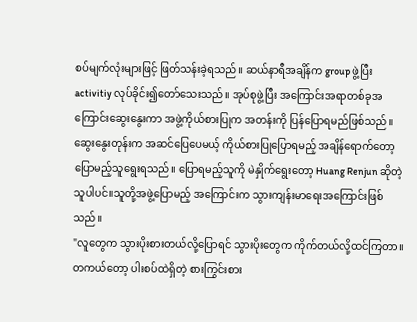စပ်မျက်လုံးများဖြင့် ဖြတ်သန်းခဲ့ရသည်။ ဆယ်နာရီအချိန်က group ဖွဲ့ပြီး activitiy လုပ်ခိုင်း၍တော်သေးသည်။ အုပ်စုဖွဲ့ပြီး အကြောင်းအရာတစ်ခုအကြောင်းဆွေးနွေးကာ အဖွဲ့ကိုယ်စားပြုက အတန်းကို ပြန်ပြောရမည်ဖြစ်သည်။
ဆွေးနွေးတုန်းက အဆင်ပြေပေမယ့် ကိုယ်စားပြုပြောရမည့် အချိန်ရောက်တော့ ပြောမည့်သူရွေးရသည်။ ပြောရမည့်သူကို မဲနှိုက်ရွေးတော့ Huang Renjun ဆိုတဲ့ သူပါပင်။သူတို့အဖွဲ့ပြောမည့် အကြောင်းက သွားကျန်းမာရေးအကြောင်းဖြစ်သည်။
"လူတွေက သွားပိုးစားတယ်လို့ပြောရင် သွားပိုးတွေက ကိုက်တယ်လို့ထင်ကြတာ။ တကယ်တော့ ပါးစပ်ထဲရှိတဲ့ စားကြွင်းစား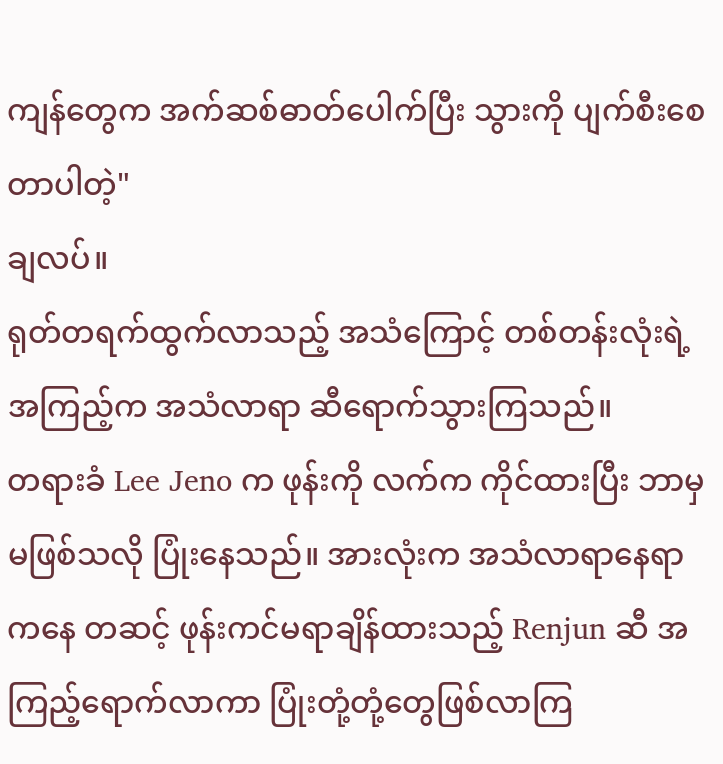ကျန်တွေက အက်ဆစ်ဓာတ်ပေါက်ပြီး သွားကို ပျက်စီးစေတာပါတဲ့"
ချလပ်။
ရုတ်တရက်ထွက်လာသည့် အသံကြောင့် တစ်တန်းလုံးရဲ့အကြည့်က အသံလာရာ ဆီရောက်သွားကြသည်။
တရားခံ Lee Jeno က ဖုန်းကို လက်က ကိုင်ထားပြီး ဘာမှမဖြစ်သလို ပြုံးနေသည်။ အားလုံးက အသံလာရာနေရာကနေ တဆင့် ဖုန်းကင်မရာချိန်ထားသည့် Renjun ဆီ အကြည့်ရောက်လာကာ ပြုံးတုံ့တုံ့တွေဖြစ်လာကြ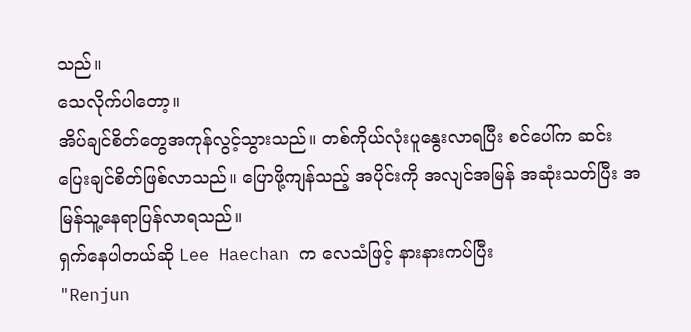သည်။
သေလိုက်ပါတော့။
အိပ်ချင်စိတ်တွေအကုန်လွင့်သွားသည်။ တစ်ကိုယ်လုံးပူနွေးလာရပြီး စင်ပေါ်က ဆင်းပြေးချင်စိတ်ဖြစ်လာသည်။ ပြောဖို့ကျန်သည့် အပိုင်းကို အလျင်အမြန် အဆုံးသတ်ပြီး အမြန်သူ့နေရာပြန်လာရသည်။
ရှက်နေပါတယ်ဆို Lee Haechan က လေသံဖြင့် နားနားကပ်ပြီး
"Renjun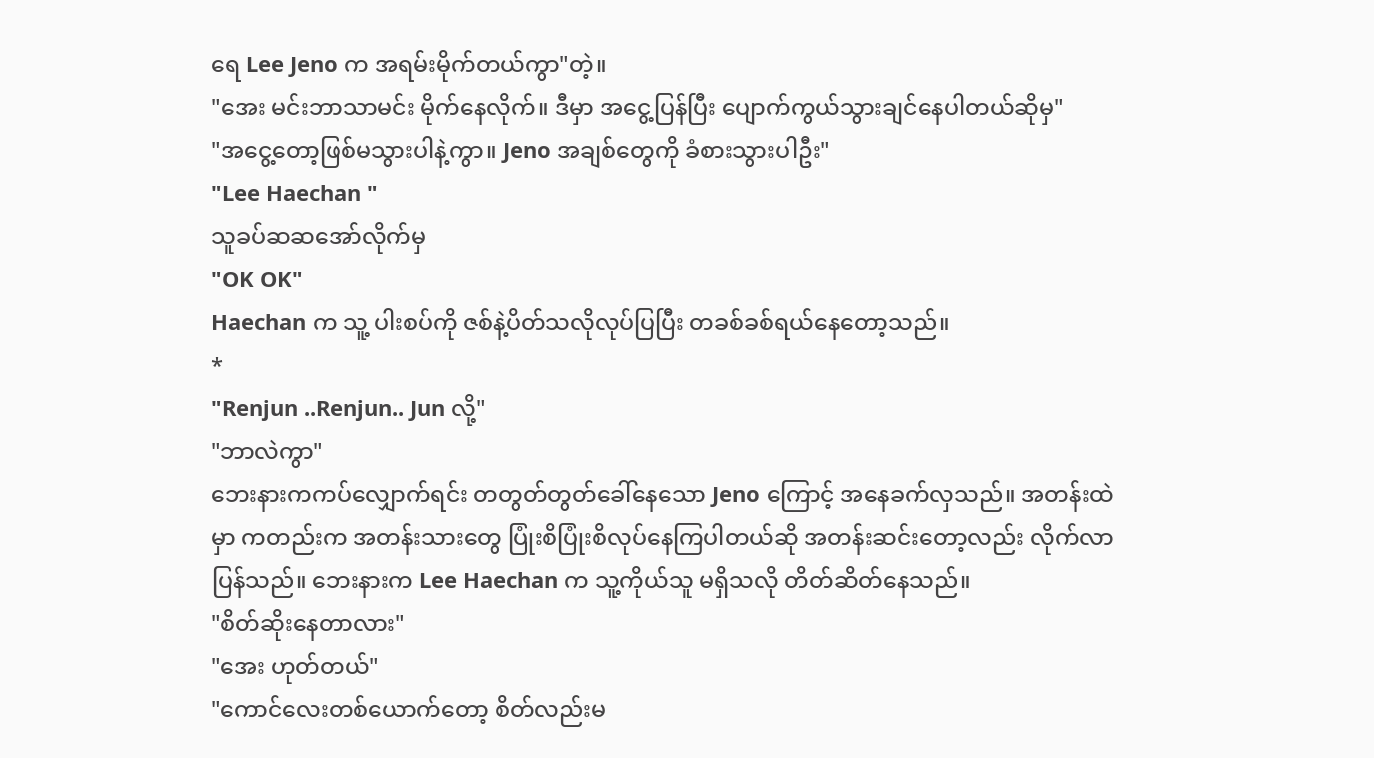ရေ Lee Jeno က အရမ်းမိုက်တယ်ကွာ"တဲ့။
"အေး မင်းဘာသာမင်း မိုက်နေလိုက်။ ဒီမှာ အငွေ့ပြန်ပြီး ပျောက်ကွယ်သွားချင်နေပါတယ်ဆိုမှ"
"အငွေ့တော့ဖြစ်မသွားပါနဲ့ကွာ။ Jeno အချစ်တွေကို ခံစားသွားပါဦး"
"Lee Haechan "
သူခပ်ဆဆအော်လိုက်မှ
"OK OK"
Haechan က သူ့ ပါးစပ်ကို ဇစ်နဲ့ပိတ်သလိုလုပ်ပြပြီး တခစ်ခစ်ရယ်နေတော့သည်။
*
"Renjun ..Renjun.. Jun လို့"
"ဘာလဲကွာ"
ဘေးနားကကပ်လျှောက်ရင်း တတွတ်တွတ်ခေါ်နေသော Jeno ကြောင့် အနေခက်လှသည်။ အတန်းထဲမှာ ကတည်းက အတန်းသားတွေ ပြုံးစိပြုံးစိလုပ်နေကြပါတယ်ဆို အတန်းဆင်းတော့လည်း လိုက်လာပြန်သည်။ ဘေးနားက Lee Haechan က သူ့ကိုယ်သူ မရှိသလို တိတ်ဆိတ်နေသည်။
"စိတ်ဆိုးနေတာလား"
"အေး ဟုတ်တယ်"
"ကောင်လေးတစ်ယောက်တော့ စိတ်လည်းမ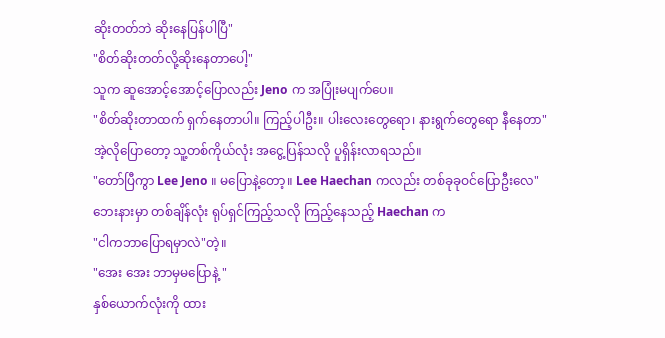ဆိုးတတ်ဘဲ ဆိုးနေပြန်ပါပြီ"
"စိတ်ဆိုးတတ်လို့ဆိုးနေတာပေါ့"
သူက ဆူအောင့်အောင့်ပြောလည်း Jeno က အပြုံးမပျက်ပေ။
"စိတ်ဆိုးတာထက် ရှက်နေတာပါ။ ကြည့်ပါဦး။ ပါးလေးတွေရော၊ နားရွက်တွေရော နီနေတာ"
အဲ့လိုပြောတော့ သူ့တစ်ကိုယ်လုံး အငွေ့ပြန်သလို ပူရှိန်းလာရသည်။
"တော်ပြီကွာ Lee Jeno ။ မပြောနဲ့တော့။ Lee Haechan ကလည်း တစ်ခုခုဝင်ပြောဦးလေ"
ဘေးနားမှာ တစ်ချိန်လုံး ရုပ်ရှင်ကြည့်သလို ကြည့်နေသည့် Haechan က
"ငါကဘာပြောရမှာလဲ"တဲ့။
"အေး အေး ဘာမှမပြောနဲ့ "
နှစ်ယောက်လုံးကို ထား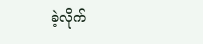ခဲ့လိုက်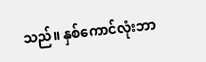သည်။ နှစ်ကောင်လုံးဘာ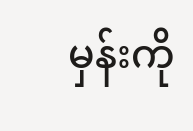မှန်းကို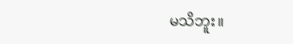မသိဘူး။